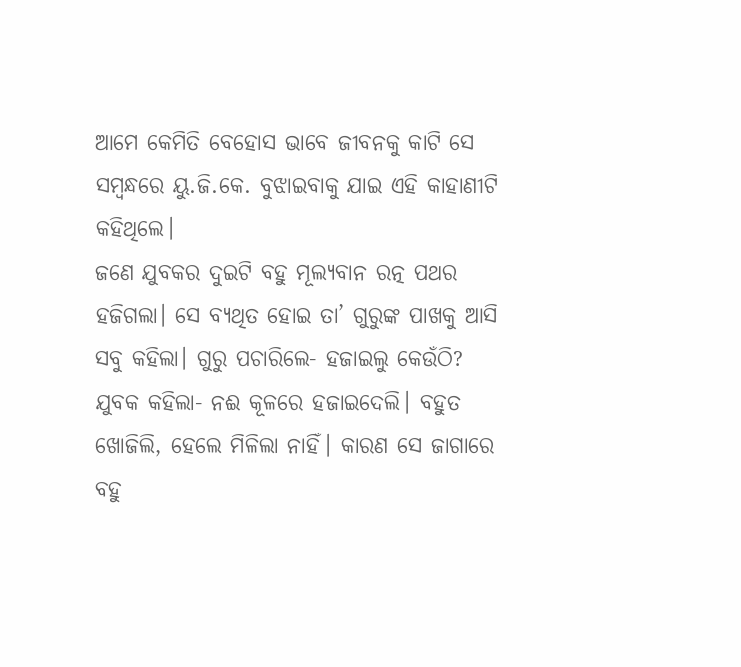ଆମେ କେମିତି ବେହୋସ ଭାବେ ଜୀବନକୁ କାଟି ସେ ସମ୍ବନ୍ଧରେ ୟୁ.ଜି.କେ. ବୁଝାଇବାକୁ ଯାଇ ଏହି କାହାଣୀଟି କହିଥିଲେ।
ଜଣେ ଯୁବକର ଦୁଇଟି ବହୁ ମୂଲ୍ୟବାନ ରତ୍ନ ପଥର ହଜିଗଲା। ସେ ବ୍ୟଥିତ ହୋଇ ତା’ ଗୁରୁଙ୍କ ପାଖକୁ ଆସି ସବୁ କହିଲା। ଗୁରୁ ପଚାରିଲେ- ହଜାଇଲୁ କେଉଁଠି?
ଯୁବକ କହିଲା- ନଈ କୂଳରେ ହଜାଇଦେଲି। ବହୁତ ଖୋଜିଲି, ହେଲେ ମିଳିଲା ନାହିଁ। କାରଣ ସେ ଜାଗାରେ ବହୁ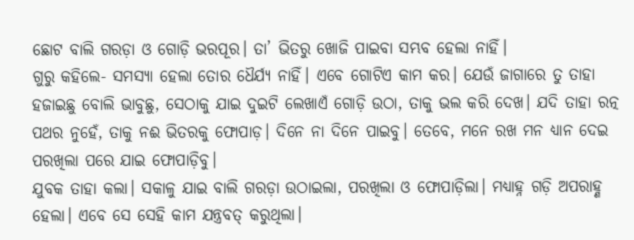ଛୋଟ ବାଲି ଗରଡ଼ା ଓ ଗୋଡ଼ି ଭରପୂର। ତା’ ଭିତରୁ ଖୋଜି ପାଇବା ସମ୍ଭବ ହେଲା ନାହିଁ।
ଗୁରୁ କହିଲେ- ସମସ୍ୟା ହେଲା ତୋର ଧୈର୍ଯ୍ୟ ନାହିଁ। ଏବେ ଗୋଟିଏ କାମ କର। ଯେଉଁ ଜାଗାରେ ତୁ ତାହା ହଜାଇଛୁ ବୋଲି ଭାବୁଛୁ, ସେଠାକୁ ଯାଇ ଦୁଇଟି ଲେଖାଏଁ ଗୋଡ଼ି ଉଠା, ତାକୁ ଭଲ କରି ଦେଖ। ଯଦି ତାହା ରତ୍ନ ପଥର ନୁହେଁ, ତାକୁ ନଈ ଭିତରକୁ ଫୋପାଡ଼। ଦିନେ ନା ଦିନେ ପାଇବୁ। ତେବେ, ମନେ ରଖ ମନ ଧ୍ୟାନ ଦେଇ ପରଖିଲା ପରେ ଯାଇ ଫୋପାଡ଼ିବୁ।
ଯୁବକ ତାହା କଲା। ସକାଳୁ ଯାଇ ବାଲି ଗରଡ଼ା ଉଠାଇଲା, ପରଖିଲା ଓ ଫୋପାଡ଼ିଲା। ମଧ୍ୟାହ୍ନ ଗଡ଼ି ଅପରାହ୍ଣ ହେଲା। ଏବେ ସେ ସେହି କାମ ଯନ୍ତ୍ରବତ୍ କରୁଥିଲା।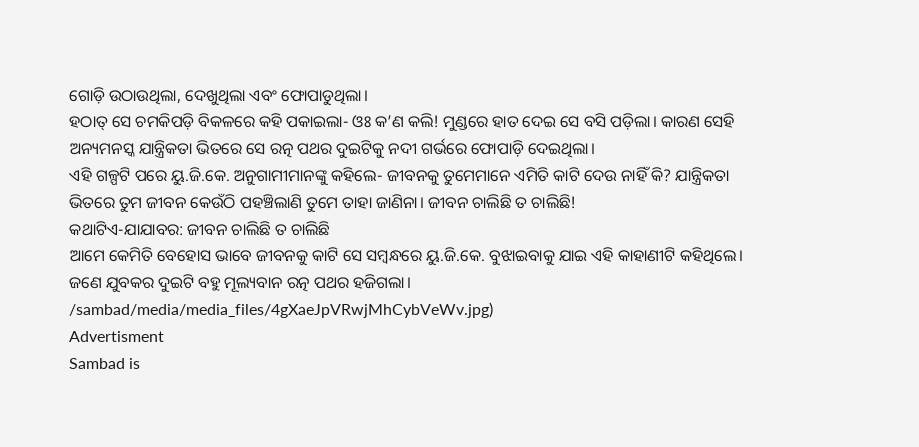ଗୋଡ଼ି ଉଠାଉଥିଲା, ଦେଖୁଥିଲା ଏବଂ ଫୋପାଡୁଥିଲା।
ହଠାତ୍ ସେ ଚମକିପଡ଼ି ବିକଳରେ କହି ପକାଇଲା- ଓଃ କ’ଣ କଲି! ମୁଣ୍ଡରେ ହାତ ଦେଇ ସେ ବସି ପଡ଼ିଲା। କାରଣ ସେହି ଅନ୍ୟମନସ୍କ ଯାନ୍ତ୍ରିକତା ଭିତରେ ସେ ରତ୍ନ ପଥର ଦୁଇଟିକୁ ନଦୀ ଗର୍ଭରେ ଫୋପାଡ଼ି ଦେଇଥିଲା।
ଏହି ଗଳ୍ପଟି ପରେ ୟୁ.ଜି.କେ. ଅନୁଗାମୀମାନଙ୍କୁ କହିଲେ- ଜୀବନକୁ ତୁମେମାନେ ଏମିତି କାଟି ଦେଉ ନାହିଁ କି? ଯାନ୍ତ୍ରିକତା ଭିତରେ ତୁମ ଜୀବନ କେଉଁଠି ପହଞ୍ଚିଲାଣି ତୁମେ ତାହା ଜାଣିନା। ଜୀବନ ଚାଲିଛି ତ ଚାଲିଛି!
କଥାଟିଏ-ଯାଯାବର: ଜୀବନ ଚାଲିଛି ତ ଚାଲିଛି
ଆମେ କେମିତି ବେହୋସ ଭାବେ ଜୀବନକୁ କାଟି ସେ ସମ୍ବନ୍ଧରେ ୟୁ.ଜି.କେ. ବୁଝାଇବାକୁ ଯାଇ ଏହି କାହାଣୀଟି କହିଥିଲେ। ଜଣେ ଯୁବକର ଦୁଇଟି ବହୁ ମୂଲ୍ୟବାନ ରତ୍ନ ପଥର ହଜିଗଲା।
/sambad/media/media_files/4gXaeJpVRwjMhCybVeWv.jpg)
Advertisment
Sambad is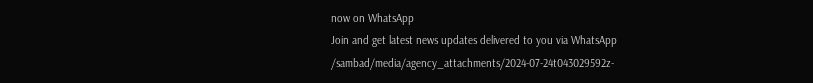now on WhatsApp
Join and get latest news updates delivered to you via WhatsApp
/sambad/media/agency_attachments/2024-07-24t043029592z-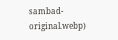sambad-original.webp)